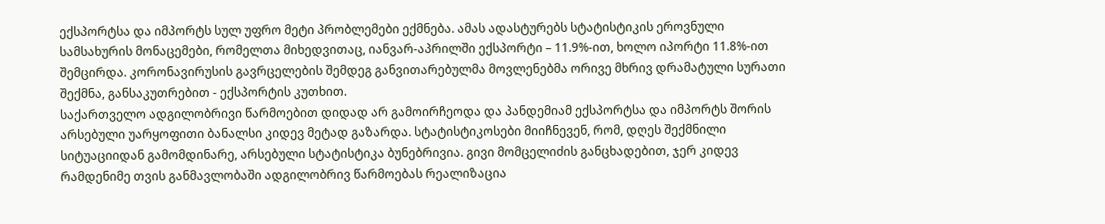ექსპორტსა და იმპორტს სულ უფრო მეტი პრობლემები ექმნება. ამას ადასტურებს სტატისტიკის ეროვნული სამსახურის მონაცემები, რომელთა მიხედვითაც, იანვარ-აპრილში ექსპორტი – 11.9%-ით, ხოლო იპორტი 11.8%-ით შემცირდა. კორონავირუსის გავრცელების შემდეგ განვითარებულმა მოვლენებმა ორივე მხრივ დრამატული სურათი შექმნა, განსაკუთრებით - ექსპორტის კუთხით.
საქართველო ადგილობრივი წარმოებით დიდად არ გამოირჩეოდა და პანდემიამ ექსპორტსა და იმპორტს შორის არსებული უარყოფითი ბანალსი კიდევ მეტად გაზარდა. სტატისტიკოსები მიიჩნევენ, რომ, დღეს შექმნილი სიტუაციიდან გამომდინარე, არსებული სტატისტიკა ბუნებრივია. გივი მომცელიძის განცხადებით, ჯერ კიდევ რამდენიმე თვის განმავლობაში ადგილობრივ წარმოებას რეალიზაცია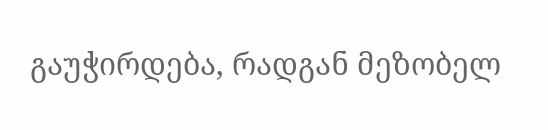გაუჭირდება, რადგან მეზობელ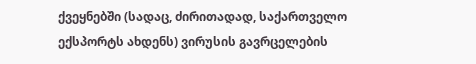ქვეყნებში (სადაც, ძირითადად, საქართველო ექსპორტს ახდენს) ვირუსის გავრცელების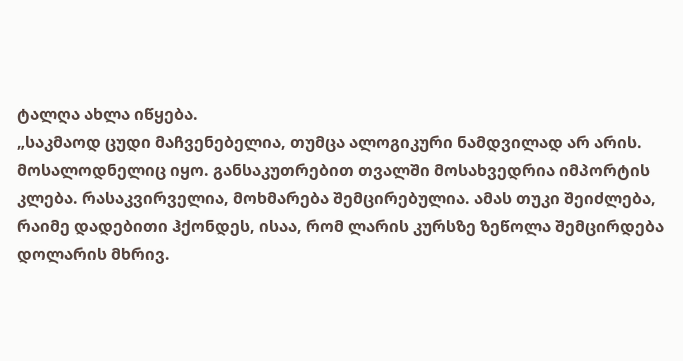ტალღა ახლა იწყება.
„საკმაოდ ცუდი მაჩვენებელია, თუმცა ალოგიკური ნამდვილად არ არის. მოსალოდნელიც იყო. განსაკუთრებით თვალში მოსახვედრია იმპორტის კლება. რასაკვირველია, მოხმარება შემცირებულია. ამას თუკი შეიძლება, რაიმე დადებითი ჰქონდეს, ისაა, რომ ლარის კურსზე ზეწოლა შემცირდება დოლარის მხრივ.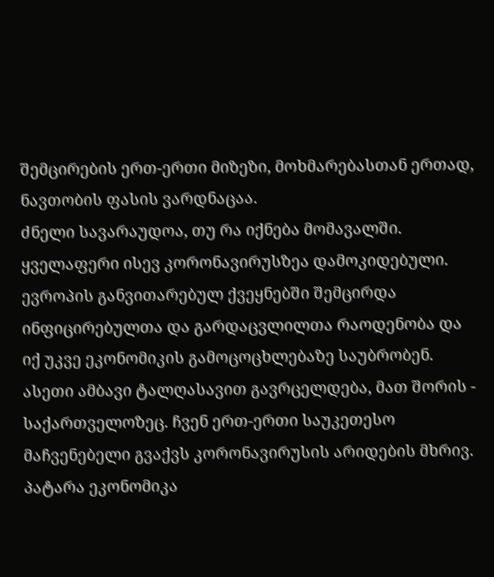შემცირების ერთ-ერთი მიზეზი, მოხმარებასთან ერთად, ნავთობის ფასის ვარდნაცაა.
ძნელი სავარაუდოა, თუ რა იქნება მომავალში. ყველაფერი ისევ კორონავირუსზეა დამოკიდებული. ევროპის განვითარებულ ქვეყნებში შემცირდა ინფიცირებულთა და გარდაცვლილთა რაოდენობა და იქ უკვე ეკონომიკის გამოცოცხლებაზე საუბრობენ. ასეთი ამბავი ტალღასავით გავრცელდება, მათ შორის - საქართველოზეც. ჩვენ ერთ-ერთი საუკეთესო მაჩვენებელი გვაქვს კორონავირუსის არიდების მხრივ. პატარა ეკონომიკა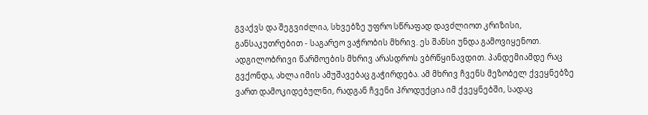გვაქვს და შეგვიძლია, სხვებზე უფრო სწრაფად დავძლიოთ კრიზისი, განსაკუთრებით - საგარეო ვაჭრობის მხრივ. ეს შანსი უნდა გამოვიყენოთ.
ადგილობრივი წარმოების მხრივ არასდროს ვბრწყინავდით. პანდემიამდე რაც გვქონდა, ახლა იმის ამუშავებაც გაჭირდება. ამ მხრივ ჩვენს მეზობელ ქვეყნებზე ვართ დამოკიდებულნი, რადგან ჩვენი პროდუქცია იმ ქვეყნებში, სადაც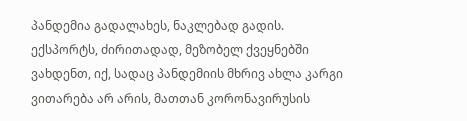პანდემია გადალახეს, ნაკლებად გადის. ექსპორტს, ძირითადად, მეზობელ ქვეყნებში ვახდენთ, იქ, სადაც პანდემიის მხრივ ახლა კარგი ვითარება არ არის, მათთან კორონავირუსის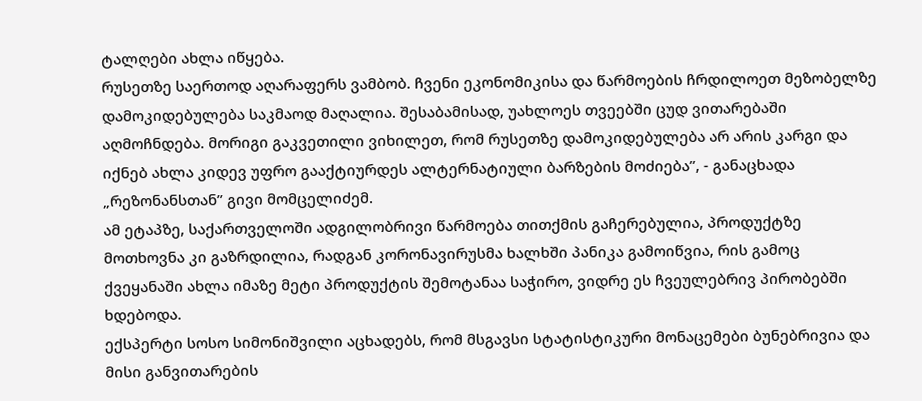ტალღები ახლა იწყება.
რუსეთზე საერთოდ აღარაფერს ვამბობ. ჩვენი ეკონომიკისა და წარმოების ჩრდილოეთ მეზობელზე დამოკიდებულება საკმაოდ მაღალია. შესაბამისად, უახლოეს თვეებში ცუდ ვითარებაში აღმოჩნდება. მორიგი გაკვეთილი ვიხილეთ, რომ რუსეთზე დამოკიდებულება არ არის კარგი და იქნებ ახლა კიდევ უფრო გააქტიურდეს ალტერნატიული ბარზების მოძიება”, - განაცხადა „რეზონანსთან” გივი მომცელიძემ.
ამ ეტაპზე, საქართველოში ადგილობრივი წარმოება თითქმის გაჩერებულია, პროდუქტზე მოთხოვნა კი გაზრდილია, რადგან კორონავირუსმა ხალხში პანიკა გამოიწვია, რის გამოც ქვეყანაში ახლა იმაზე მეტი პროდუქტის შემოტანაა საჭირო, ვიდრე ეს ჩვეულებრივ პირობებში ხდებოდა.
ექსპერტი სოსო სიმონიშვილი აცხადებს, რომ მსგავსი სტატისტიკური მონაცემები ბუნებრივია და მისი განვითარების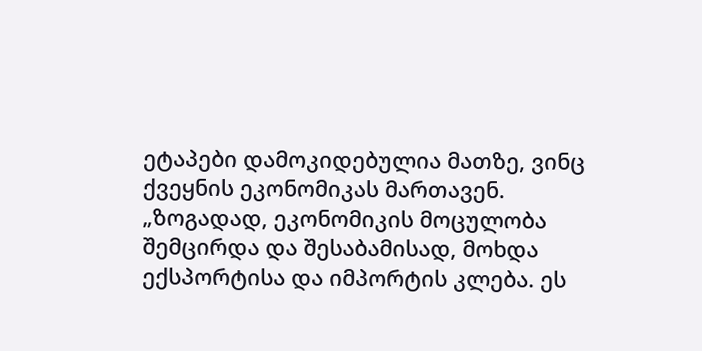ეტაპები დამოკიდებულია მათზე, ვინც ქვეყნის ეკონომიკას მართავენ.
„ზოგადად, ეკონომიკის მოცულობა შემცირდა და შესაბამისად, მოხდა ექსპორტისა და იმპორტის კლება. ეს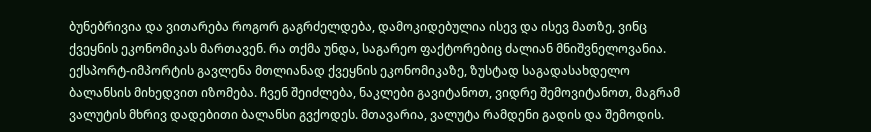ბუნებრივია და ვითარება როგორ გაგრძელდება, დამოკიდებულია ისევ და ისევ მათზე, ვინც ქვეყნის ეკონომიკას მართავენ. რა თქმა უნდა, საგარეო ფაქტორებიც ძალიან მნიშვნელოვანია.
ექსპორტ-იმპორტის გავლენა მთლიანად ქვეყნის ეკონომიკაზე, ზუსტად საგადასახდელო ბალანსის მიხედვით იზომება. ჩვენ შეიძლება, ნაკლები გავიტანოთ, ვიდრე შემოვიტანოთ, მაგრამ ვალუტის მხრივ დადებითი ბალანსი გვქოდეს. მთავარია, ვალუტა რამდენი გადის და შემოდის.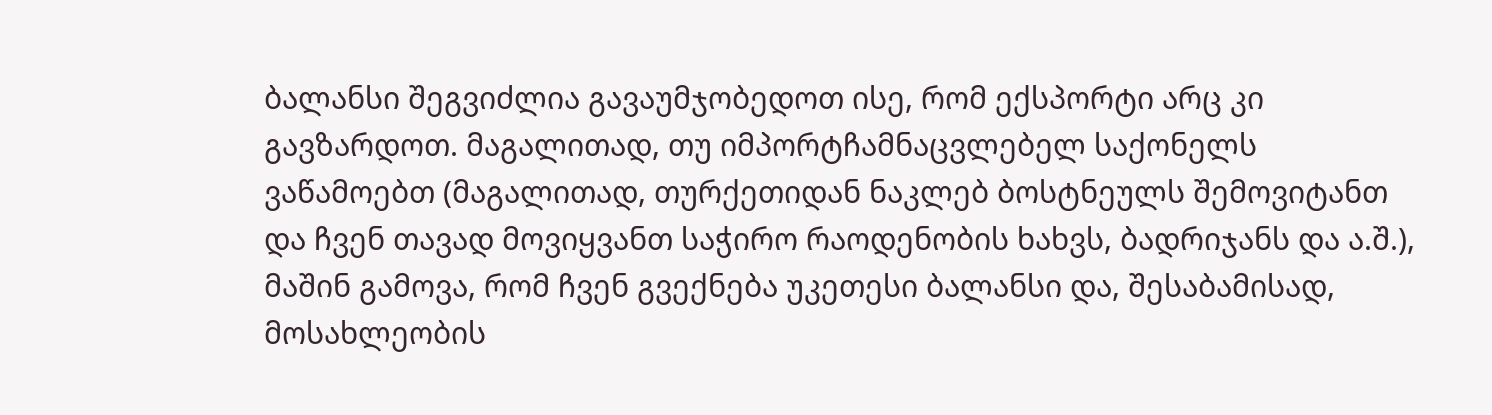ბალანსი შეგვიძლია გავაუმჯობედოთ ისე, რომ ექსპორტი არც კი გავზარდოთ. მაგალითად, თუ იმპორტჩამნაცვლებელ საქონელს ვაწამოებთ (მაგალითად, თურქეთიდან ნაკლებ ბოსტნეულს შემოვიტანთ და ჩვენ თავად მოვიყვანთ საჭირო რაოდენობის ხახვს, ბადრიჯანს და ა.შ.), მაშინ გამოვა, რომ ჩვენ გვექნება უკეთესი ბალანსი და, შესაბამისად, მოსახლეობის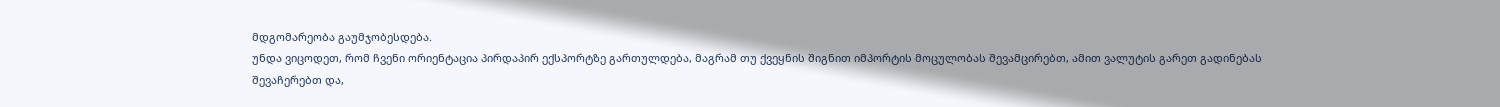მდგომარეობა გაუმჯობესდება.
უნდა ვიცოდეთ, რომ ჩვენი ორიენტაცია პირდაპირ ექსპორტზე გართულდება, მაგრამ თუ ქვეყნის შიგნით იმპორტის მოცულობას შევამცირებთ, ამით ვალუტის გარეთ გადინებას შევაჩერებთ და,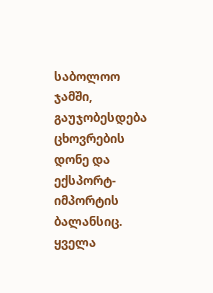საბოლოო ჯამში, გაუჯობესდება ცხოვრების დონე და ექსპორტ-იმპორტის ბალანსიც. ყველა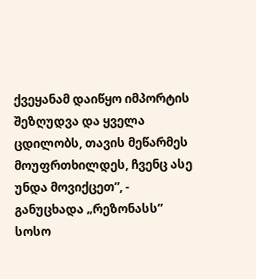ქვეყანამ დაიწყო იმპორტის შეზღუდვა და ყველა ცდილობს, თავის მეწარმეს მოუფრთხილდეს, ჩვენც ასე უნდა მოვიქცეთ”, - განუცხადა „რეზონასს” სოსო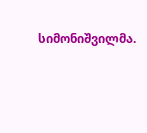სიმონიშვილმა.